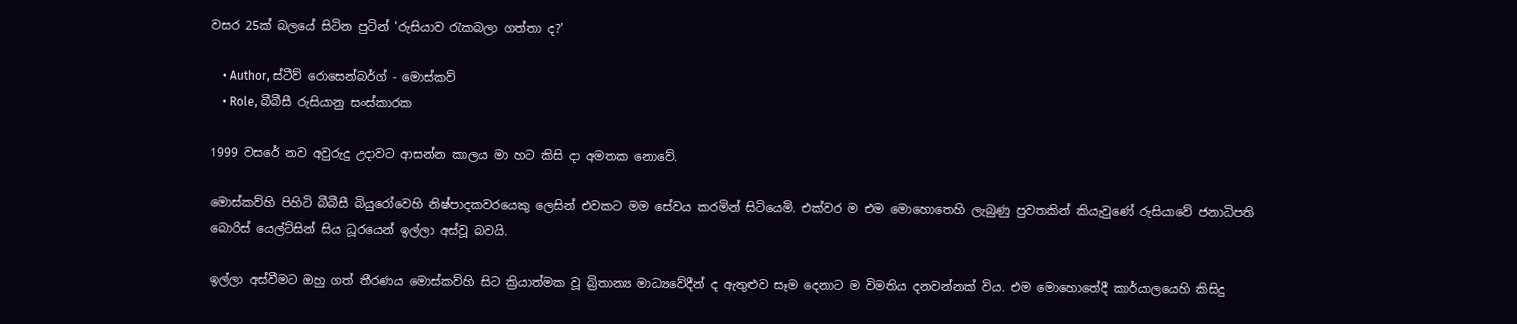වසර 25ක් බලයේ සිටින පුටින් 'රුසියාව රැකබලා ගත්තා ද?'

    • Author, ස්ටීව් රොසෙන්බර්ග් - මොස්කව්
    • Role, බීබීසී රුසියානු සංස්කාරක

1999 වසරේ නව අවුරුදු උදාවට ආසන්න කාලය මා හට කිසි දා අමතක නොවේ.

මොස්කව්හි පිහිටි බීබීසී බියුරෝවෙහි නිෂ්පාදකවරයෙකු ලෙසින් එවකට මම සේවය කරමින් සිටියෙමි. එක්වර ම එම මොහොතෙහි ලැබුණු පුවතකින් කියැවුණේ රුසියාවේ ජනාධිපති බොරිස් යෙල්ට්සින් සිය ධූරයෙන් ඉල්ලා අස්වූ බවයි.

ඉල්ලා අස්වීමට ඔහු ගත් තීරණය මොස්කව්හි සිට ක්‍රියාත්මක වූ බ්‍රිතාන්‍ය මාධ්‍යවේදීන් ද ඇතුළුව සෑම දෙනාට ම විමතිය දනවන්නක් විය. එම මොහොතේදී කාර්යාලයෙහි කිසිදු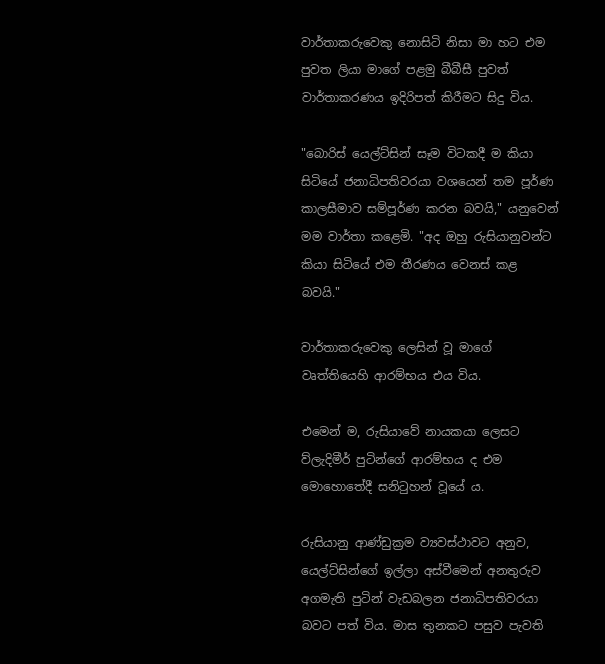වාර්තාකරුවෙකු නොසිටි නිසා මා හට එම පුවත ලියා මාගේ පළමු බීබීසී පුවත් වාර්තාකරණය ඉදිරිපත් කිරීමට සිදු විය.

"බොරිස් යෙල්ට්සින් සෑම විටකදී ම කියා සිටියේ ජනාධිපතිවරයා වශයෙන් තම පූර්ණ කාලසීමාව සම්පූර්ණ කරන බවයි," යනුවෙන් මම වාර්තා කළෙමි. "අද ඔහු රුසියානුවන්ට කියා සිටියේ එම තීරණය වෙනස් කළ බවයි."

වාර්තාකරුවෙකු ලෙසින් වූ මාගේ වෘත්තියෙහි ආරම්භය එය විය.

එමෙන් ම, රුසියාවේ නායකයා ලෙසට ව්ලැදිමීර් පුටින්ගේ ආරම්භය ද එම මොහොතේදී සනිටුහන් වූයේ ය.

රුසියානු ආණ්ඩුක්‍රම ව්‍යවස්ථාවට අනුව, යෙල්ට්සින්ගේ ඉල්ලා අස්වීමෙන් අනතුරුව අගමැති පුටින් වැඩබලන ජනාධිපතිවරයා බවට පත් විය. මාස තුනකට පසුව පැවති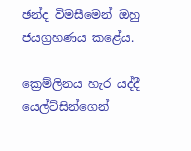ඡන්ද විමසීමෙන් ඔහු ජයග්‍රහණය කළේය.

ක්‍රෙම්ලිනය හැර යද්දී යෙල්ට්සින්ගෙන්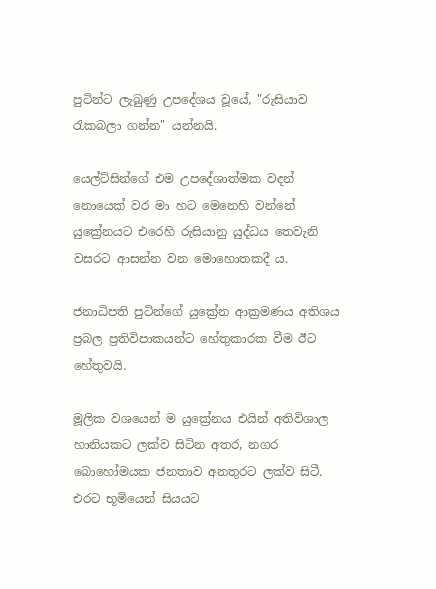පුටින්ට ලැබුණු උපදේශය වූයේ, "රුසියාව රැකබලා ගන්න" යන්නයි.

යෙල්ට්සින්ගේ එම උපදේශාත්මක වදන් නොයෙක් වර මා හට මෙනෙහි වන්නේ යුක්‍රේනයට එරෙහි රුසියානු යුද්ධය තෙවැනි වසරට ආසන්න වන මොහොතකදී ය.

ජනාධිපති පුටින්ගේ යුක්‍රේන ආක්‍රමණය අතිශය ප්‍රබල ප්‍රතිවිපාකයන්ට හේතුකාරක වීම ඊට හේතුවයි.

මූලික වශයෙන් ම යුක්‍රේනය එයින් අතිවිශාල හානියකට ලක්ව සිටින අතර, නගර බොහෝමයක ජනතාව අනතුරට ලක්ව සිටී. එරට භූමියෙන් සියයට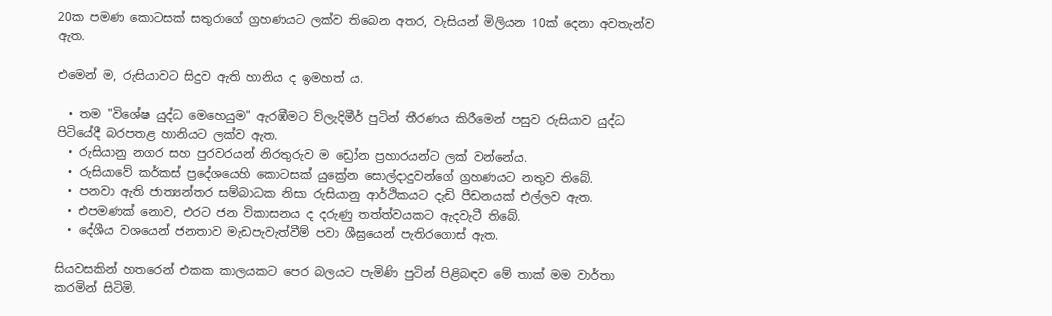20ක පමණ කොටසක් සතුරාගේ ග්‍රහණයට ලක්ව තිබෙන අතර, වැසියන් මිලියන 10ක් දෙනා අවතැන්ව ඇත.

එමෙන් ම, රුසියාවට සිදුව ඇති හානිය ද ඉමහත් ය.

  • තම "විශේෂ යුද්ධ මෙහෙයුම" ඇරඹීමට ව්ලැදිමීර් පුටින් තීරණය කිරීමෙන් පසුව රුසියාව යුද්ධ පිටියේදී බරපතළ හානියට ලක්ව ඇත.
  • රුසියානු නගර සහ පුරවරයන් නිරතුරුව ම ඩ්‍රෝන ප්‍රහාරයන්ට ලක් වන්නේය.
  • රුසියාවේ කර්කස් ප්‍රදේශයෙහි කොටසක් යුක්‍රේන සොල්දාදුවන්ගේ ග්‍රහණයට නතුව තිබේ.
  • පනවා ඇති ජාත්‍යන්තර සම්බාධක නිසා රුසියානු ආර්ථිකයට දැඩි පීඩනයක් එල්ලව ඇත.
  • එපමණක් නොව, එරට ජන විකාසනය ද දරුණු තත්ත්වයකට ඇදවැටී තිබේ.
  • දේශීය වශයෙන් ජනතාව මැඩපැවැත්වීම් පවා ශීඝ්‍රයෙන් පැතිරගොස් ඇත.

සියවසකින් හතරෙන් එකක කාලයකට පෙර බලයට පැමිණි පුටින් පිළිබඳව මේ තාක් මම වාර්තා කරමින් සිටිමි.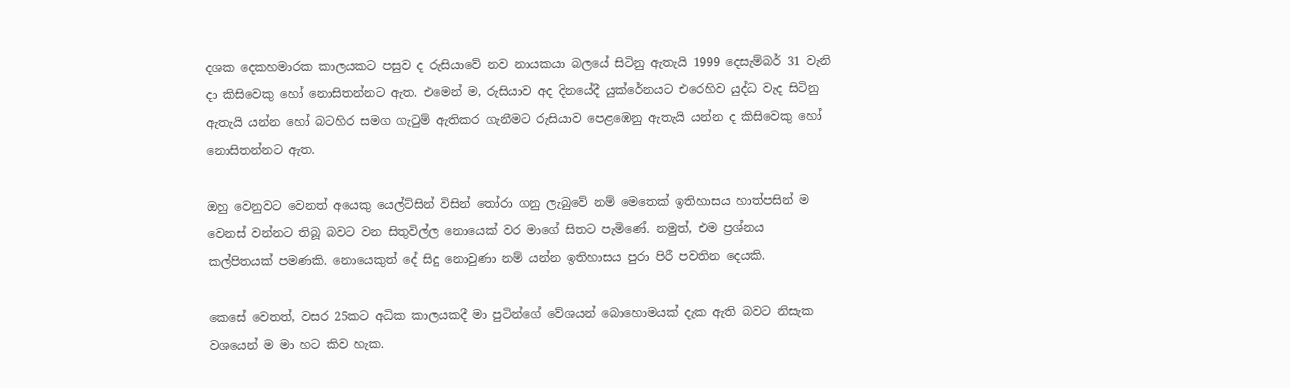දශක දෙකහමාරක කාලයකට පසුව ද රුසියාවේ නව නායකයා බලයේ සිටිනු ඇතැයි 1999 දෙසැම්බර් 31 වැනි දා කිසිවෙකු හෝ නොසිතන්නට ඇත. එමෙන් ම, රුසියාව අද දිනයේදී යුක්රේනයට එරෙහිව යුද්ධ වැද සිටිනු ඇතැයි යන්න හෝ බටහිර සමග ගැටුම් ඇතිකර ගැනීමට රුසියාව පෙළඹෙනු ඇතැයි යන්න ද කිසිවෙකු හෝ නොසිතන්නට ඇත.

ඔහු වෙනුවට වෙනත් අයෙකු යෙල්ට්සින් විසින් තෝරා ගනු ලැබුවේ නම් මෙතෙක් ඉතිහාසය හාත්පසින් ම වෙනස් වන්නට තිබූ බවට වන සිතුවිල්ල නොයෙක් වර මාගේ සිතට පැමිණේ. නමුත්, එම ප්‍රශ්නය කල්පිතයක් පමණකි. නොයෙකුත් දේ සිදු නොවුණා නම් යන්න ඉතිහාසය පුරා පිරී පවතින දෙයකි.

කෙසේ වෙතත්, වසර 25කට අධික කාලයකදී මා පුටින්ගේ වේශයන් බොහොමයක් දැක ඇති බවට නිසැක වශයෙන් ම මා හට කිව හැක.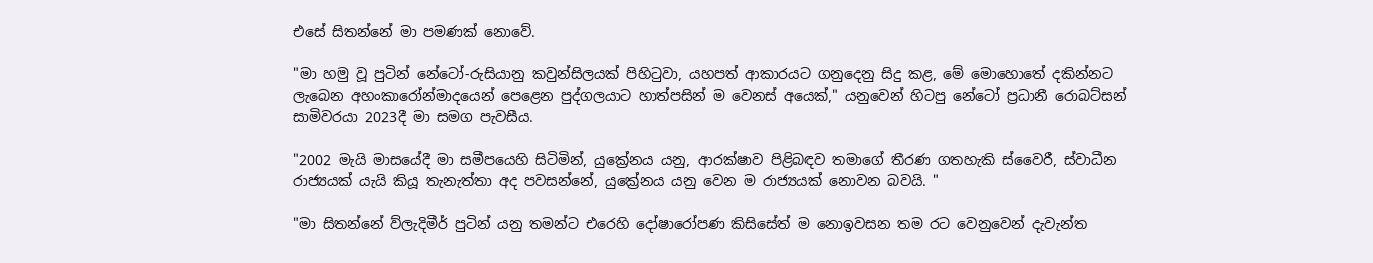එසේ සිතන්නේ මා පමණක් නොවේ.

"මා හමු වූ පුටින් නේටෝ-රුසියානු කවුන්සිලයක් පිහිටුවා, යහපත් ආකාරයට ගනුදෙනු සිදු කළ, මේ මොහොතේ දකින්නට ලැබෙන අහංකාරෝන්මාදයෙන් පෙළෙන පුද්ගලයාට හාත්පසින් ම වෙනස් අයෙක්," යනුවෙන් හිටපු නේටෝ ප්‍රධානී රොබට්සන් සාමිවරයා 2023දී මා සමග පැවසීය.

"2002 මැයි මාසයේදී මා සමීපයෙහි සිටිමින්, යුක්‍රේනය යනු, ආරක්ෂාව පිළිබඳව තමාගේ තීරණ ගතහැකි ස්වෛරී, ස්වාධීන රාජ්‍යයක් යැයි කියූ තැනැත්තා අද පවසන්නේ, යුක්‍රේනය යනු වෙන ම රාජ්‍යයක් නොවන බවයි. "

"මා සිතන්නේ ව්ලැදිමීර් පුටින් යනු තමන්ට එරෙහි දෝෂාරෝපණ කිසිසේත් ම නොඉවසන තම රට වෙනුවෙන් දැවැන්ත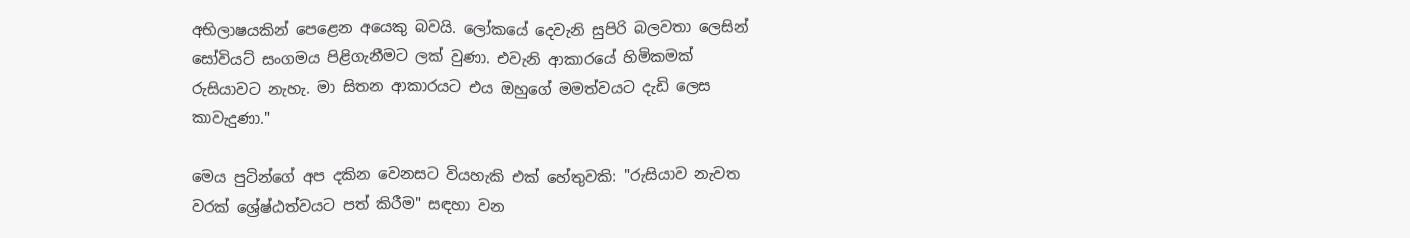අභිලාෂයකින් පෙළෙන අයෙකු බවයි. ලෝකයේ දෙවැනි සුපිරි බලවතා ලෙසින් සෝවියට් සංගමය පිළිගැනීමට ලක් වුණා. එවැනි ආකාරයේ හිමිකමක් රුසියාවට නැහැ. මා සිතන ආකාරයට එය ඔහුගේ මමත්වයට දැඩි ලෙස කාවැදුණා."

මෙය පුටින්ගේ අප දකින වෙනසට වියහැකි එක් හේතුවකි: "රුසියාව නැවත වරක් ශ්‍රේෂ්ඨත්වයට පත් කිරීම" සඳහා වන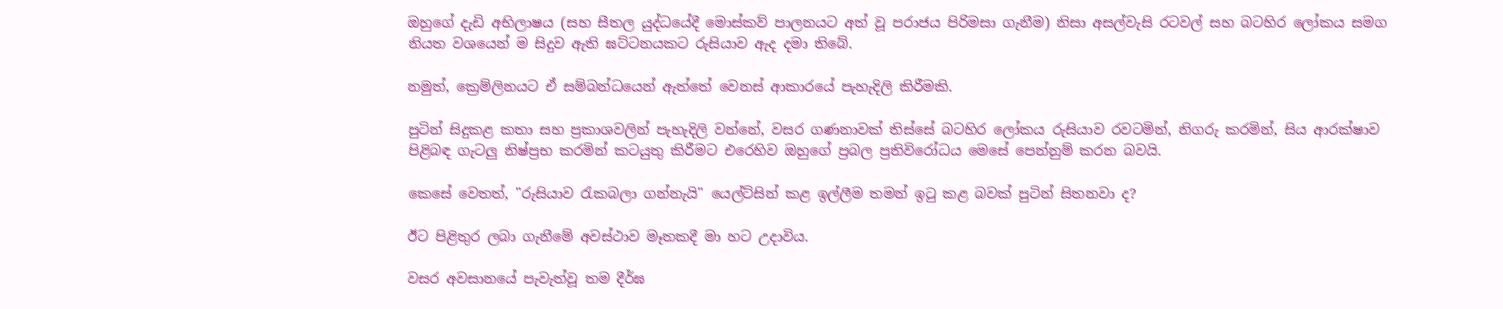ඔහුගේ දැඩි අභිලාෂය (සහ සීතල යුද්ධයේදී මොස්කව් පාලනයට අත් වූ පරාජය පිරිමසා ගැනීම) නිසා අසල්වැසි රටවල් සහ බටහිර ලෝකය සමග නියත වශයෙන් ම සිදුව ඇති ඝට්ටනයකට රුසියාව ඇද දමා තිබේ.

නමුත්, ක්‍රෙම්ලිනයට ඒ සම්බන්ධයෙන් ඇත්තේ වෙනස් ආකාරයේ පැහැදිලි කිරීමකි.

පුටින් සිදුකළ කතා සහ ප්‍රකාශවලින් පැහැදිලි වන්නේ, වසර ගණනාවක් තිස්සේ බටහිර ලෝකය රුසියාව රවටමින්, නිගරු කරමින්, සිය ආරක්ෂාව පිළිබඳ ගැටලු නිෂ්ප්‍රභ කරමින් කටයුතු කිරීමට එරෙහිව ඔහුගේ ප්‍රබල ප්‍රතිවිරෝධය මෙසේ පෙන්නුම් කරන බවයි.

කෙසේ වෙතත්, "රුසියාව රැකබලා ගන්නැයි" යෙල්ට්සින් කළ ඉල්ලීම තමන් ඉටු කළ බවක් පුටින් සිතනවා ද?

ඊට පිළිතුර ලබා ගැනීමේ අවස්ථාව මෑතකදී මා හට උදාවිය.

වසර අවසානයේ පැවැත්වූ තම දීර්ඝ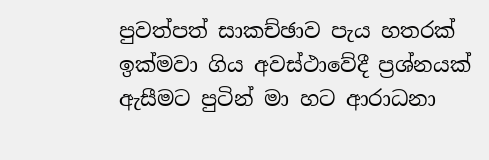පුවත්පත් සාකච්ඡාව පැය හතරක් ඉක්මවා ගිය අවස්ථාවේදී ප්‍රශ්නයක් ඇසීමට පුටින් මා හට ආරාධනා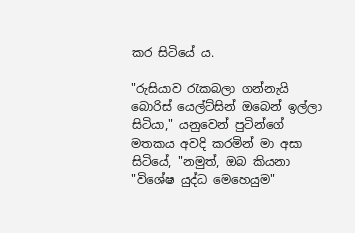කර සිටියේ ය.

"රුසියාව රැකබලා ගන්නැයි බොරිස් යෙල්ට්සින් ඔබෙන් ඉල්ලා සිටියා," යනුවෙන් පුටින්ගේ මතකය අවදි කරමින් මා අසා සිටියේ, "නමුත්, ඔබ කියනා "විශේෂ යුද්ධ මෙහෙයුම"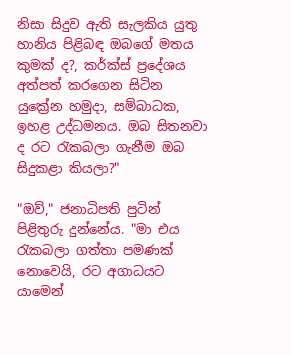නිසා සිදුව ඇති සැලකිය යුතු හානිය පිළිබඳ ඔබගේ මතය කුමක් ද?, කර්ක්ස් ප්‍රදේශය අත්පත් කරගෙන සිටින යුක්‍රේන හමුදා, සම්බාධක, ඉහළ උද්ධමනය. ඔබ සිතනවා ද රට රැකබලා ගැනීම ඔබ සිදුකළා කියලා?"

"ඔව්," ජනාධිපති පුටින් පිළිතුරු දුන්නේය. "මා එය රැකබලා ගත්තා පමණක් නොවෙයි, රට අගාධයට යාමෙන්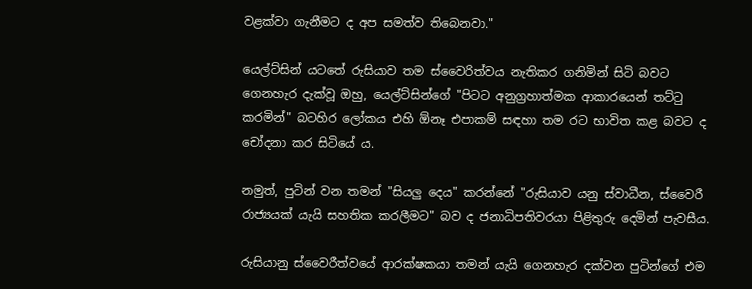වළක්වා ගැනීමට ද අප සමත්ව තිබෙනවා."

යෙල්ට්සින් යටතේ රුසියාව තම ස්වෛරිත්වය නැතිකර ගනිමින් සිටි බවට ගෙනහැර දැක්වූ ඔහු, යෙල්ට්සින්ගේ "පිටට අනුග්‍රහාත්මක ආකාරයෙන් තට්ටු කරමින්" බටහිර ලෝකය එහි ඕනෑ එපාකම් සඳහා තම රට භාවිත කළ බවට ද චෝදනා කර සිටියේ ය.

නමුත්, පුටින් වන තමන් "සියලු දෙය" කරන්නේ "රුසියාව යනු ස්වාධීන, ස්වෛරී රාජ්‍යයක් යැයි සහතික කරලීමට" බව ද ජනාධිපතිවරයා පිළිතුරු දෙමින් පැවසීය.

රුසියානු ස්වෛරීත්වයේ ආරක්ෂකයා තමන් යැයි ගෙනහැර දක්වන පුටින්ගේ එම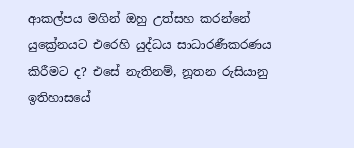ආකල්පය මගින් ඔහු උත්සහ කරන්නේ යුක්‍රේනයට එරෙහි යුද්ධය සාධාරණීකරණය කිරීමට ද? එසේ නැතිනම්, නූතන රුසියානු ඉතිහාසයේ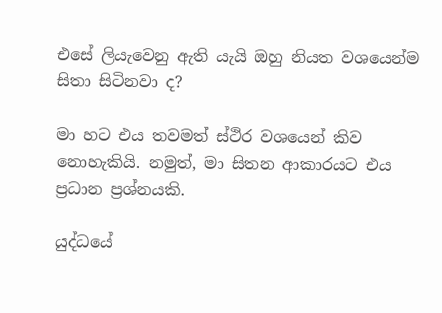එසේ ලියැවෙනු ඇති යැයි ඔහු නියත වශයෙන්ම සිතා සිටිනවා ද?

මා හට එය තවමත් ස්ථිර වශයෙන් කිව නොහැකියි. නමුත්, මා සිතන ආකාරයට එය ප්‍රධාන ප්‍රශ්නයකි.

යුද්ධයේ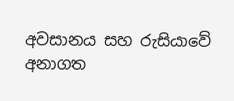අවසානය සහ රුසියාවේ අනාගත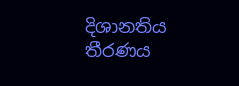දිශානතිය තීරණය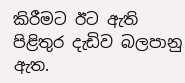කිරීමට ඊට ඇති පිළිතුර දැඩිව බලපානු ඇත.